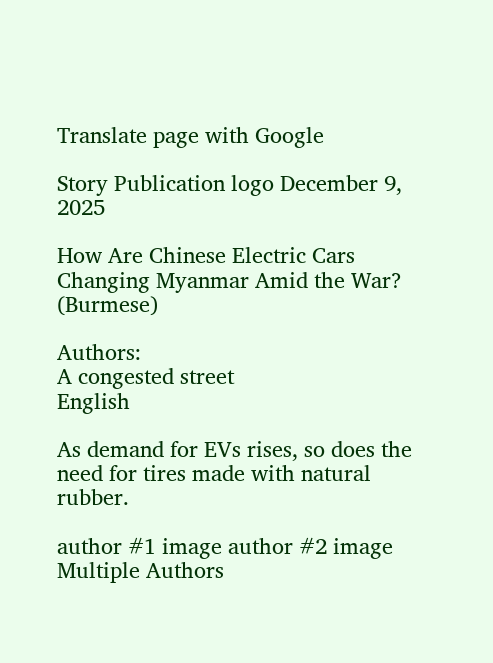Translate page with Google

Story Publication logo December 9, 2025

How Are Chinese Electric Cars Changing Myanmar Amid the War? (Burmese)

Authors:
A congested street
English

As demand for EVs rises, so does the need for tires made with natural rubber.

author #1 image author #2 image
Multiple Authors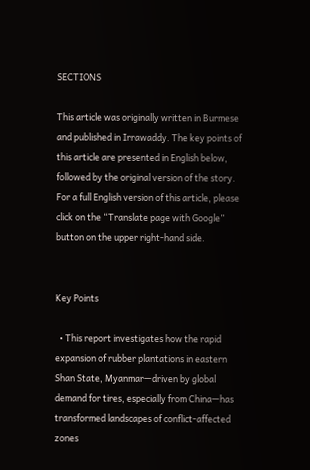SECTIONS

This article was originally written in Burmese and published in Irrawaddy. The key points of this article are presented in English below, followed by the original version of the story. For a full English version of this article, please click on the “Translate page with Google” button on the upper right-hand side.


Key Points

  • This report investigates how the rapid expansion of rubber plantations in eastern Shan State, Myanmar—driven by global demand for tires, especially from China—has transformed landscapes of conflict-affected zones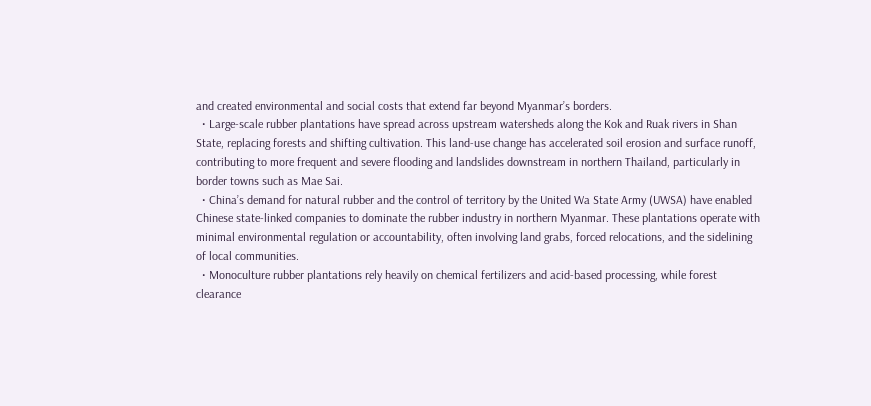and created environmental and social costs that extend far beyond Myanmar’s borders.
  • Large-scale rubber plantations have spread across upstream watersheds along the Kok and Ruak rivers in Shan State, replacing forests and shifting cultivation. This land-use change has accelerated soil erosion and surface runoff, contributing to more frequent and severe flooding and landslides downstream in northern Thailand, particularly in border towns such as Mae Sai.
  • China’s demand for natural rubber and the control of territory by the United Wa State Army (UWSA) have enabled Chinese state-linked companies to dominate the rubber industry in northern Myanmar. These plantations operate with minimal environmental regulation or accountability, often involving land grabs, forced relocations, and the sidelining of local communities.
  • Monoculture rubber plantations rely heavily on chemical fertilizers and acid-based processing, while forest clearance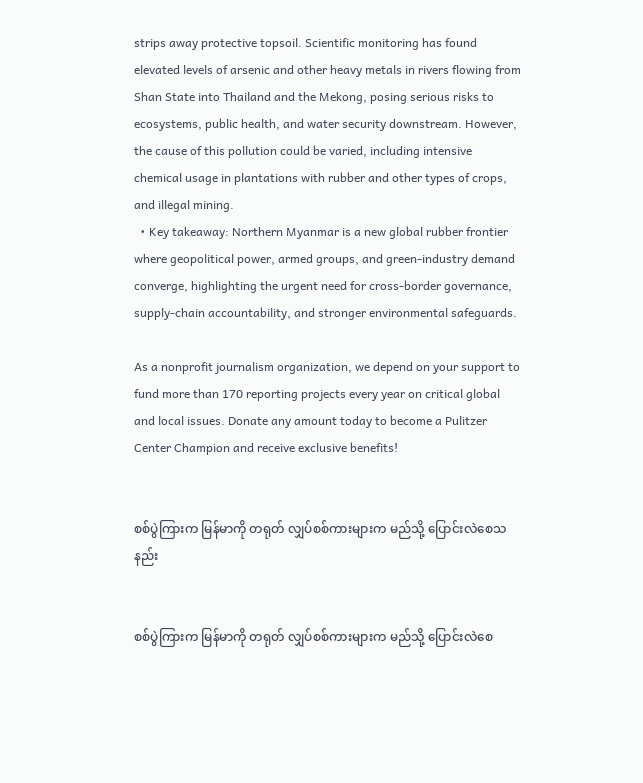strips away protective topsoil. Scientific monitoring has found elevated levels of arsenic and other heavy metals in rivers flowing from Shan State into Thailand and the Mekong, posing serious risks to ecosystems, public health, and water security downstream. However, the cause of this pollution could be varied, including intensive chemical usage in plantations with rubber and other types of crops, and illegal mining.
  • Key takeaway: Northern Myanmar is a new global rubber frontier where geopolitical power, armed groups, and green-industry demand converge, highlighting the urgent need for cross-border governance, supply-chain accountability, and stronger environmental safeguards.

As a nonprofit journalism organization, we depend on your support to fund more than 170 reporting projects every year on critical global and local issues. Donate any amount today to become a Pulitzer Center Champion and receive exclusive benefits!


စစ်ပွဲကြားက မြန်မာကို တရုတ် လျှပ်စစ်ကားများက မည်သို့ ပြောင်းလဲစေသနည်း


စစ်ပွဲကြားက မြန်မာကို တရုတ် လျှပ်စစ်ကားများက မည်သို့ ပြောင်းလဲစေ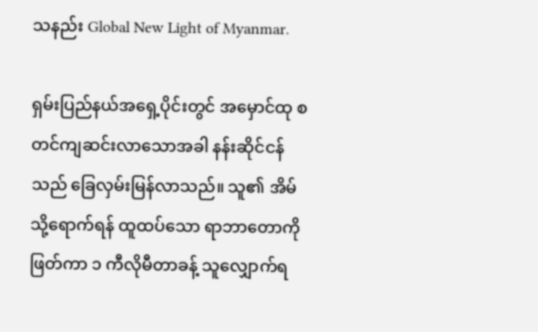သနည်း Global New Light of Myanmar.

ရှမ်းပြည်နယ်အရှေ့ပိုင်းတွင် အမှောင်ထု စတင်ကျဆင်းလာသောအခါ နန်းဆိုင်ငန်သည် ခြေလှမ်းမြန်လာသည်။ သူ၏ အိမ်သို့ရောက်ရန် ထူထပ်သော ရာဘာတောကို ဖြတ်ကာ ၁ ကီလိုမီတာခန့် သူလျှောက်ရ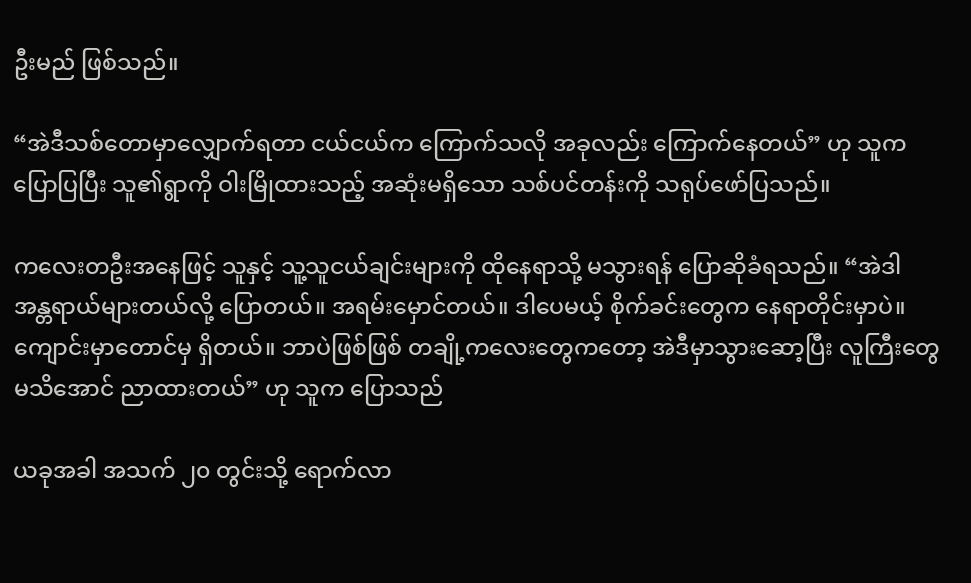ဦးမည် ဖြစ်သည်။

“အဲဒီသစ်တောမှာလျှောက်ရတာ ငယ်ငယ်က ကြောက်သလို အခုလည်း ကြောက်နေတယ်” ဟု သူကပြောပြပြီး သူ၏ရွာကို ဝါးမြိုထားသည့် အဆုံးမရှိသော သစ်ပင်တန်းကို သရုပ်ဖော်ပြသည်။

ကလေးတဦးအနေဖြင့် သူနှင့် သူ့သူငယ်ချင်းများကို ထိုနေရာသို့ မသွားရန် ပြောဆိုခံရသည်။ “အဲဒါ အန္တရာယ်များတယ်လို့ ပြောတယ်။ အရမ်းမှောင်တယ်။ ဒါပေမယ့် စိုက်ခင်းတွေက နေရာတိုင်းမှာပဲ။ ကျောင်းမှာတောင်မှ ရှိတယ်။ ဘာပဲဖြစ်ဖြစ် တချို့ကလေးတွေကတော့ အဲဒီမှာသွားဆော့ပြီး လူကြီးတွေ မသိအောင် ညာထားတယ်” ဟု သူက ပြောသည်

ယခုအခါ အသက် ၂၀ တွင်းသို့ ရောက်လာ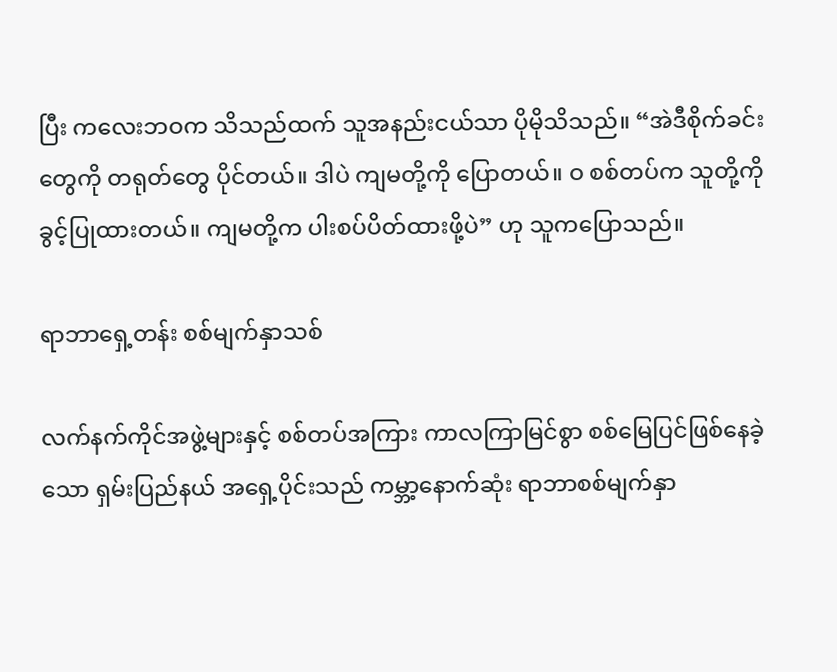ပြီး ကလေးဘဝက သိသည်ထက် သူအနည်းငယ်သာ ပိုမိုသိသည်။ “အဲဒီစိုက်ခင်းတွေကို တရုတ်တွေ ပိုင်တယ်။ ဒါပဲ ကျမတို့ကို ပြောတယ်။ ဝ စစ်တပ်က သူတို့ကို ခွင့်ပြုထားတယ်။ ကျမတို့က ပါးစပ်ပိတ်ထားဖို့ပဲ” ဟု သူကပြောသည်။

ရာဘာရှေ့တန်း စစ်မျက်နှာသစ်

လက်နက်ကိုင်အဖွဲ့များနှင့် စစ်တပ်အကြား ကာလကြာမြင်စွာ စစ်မြေပြင်ဖြစ်နေခဲ့သော ရှမ်းပြည်နယ် အရှေ့ပိုင်းသည် ကမ္ဘာ့နောက်ဆုံး ရာဘာစစ်မျက်နှာ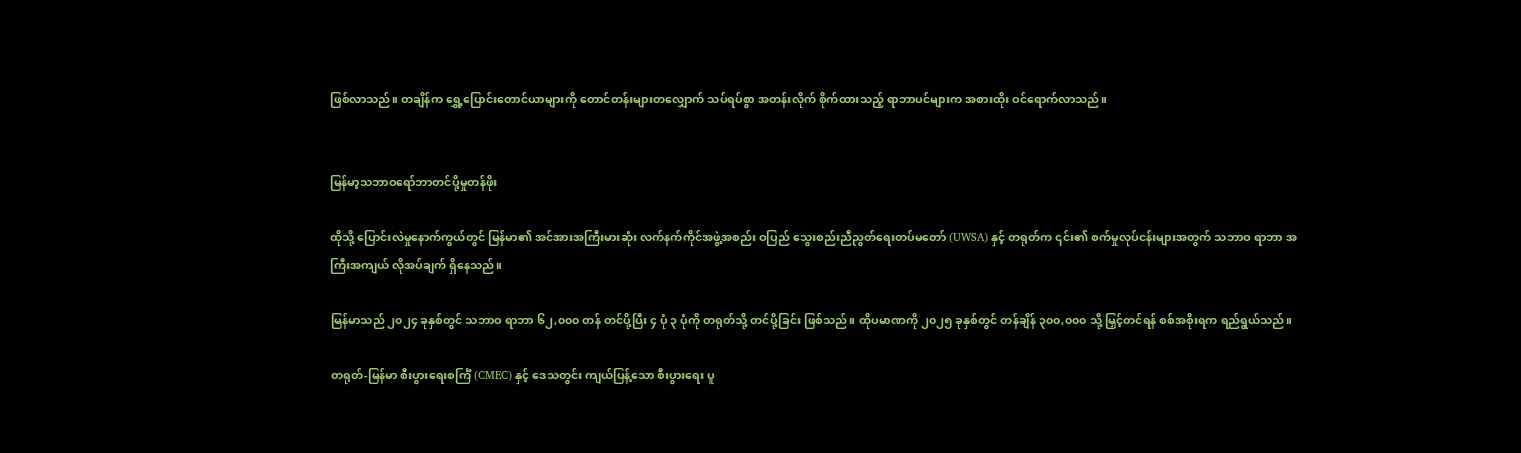ဖြစ်လာသည်။ တချိန်က ရွှေ့ပြောင်းတောင်ယာများကို တောင်တန်းများတလျှောက် သပ်ရပ်စွာ အတန်းလိုက် စိုက်ထားသည့် ရာဘာပင်များက အစားထိုး ဝင်ရောက်လာသည်။


မြန်မာ့သဘာဝရော်ဘာတင်ပို့မှုတန်ဖိုး

ထိုသို့ ပြောင်းလဲမှုနောက်ကွယ်တွင် မြန်မာ၏ အင်အားအကြီးမားဆုံး လက်နက်ကိုင်အဖွဲ့အစည်း ဝပြည် သွေးစည်းညီညွတ်ရေးတပ်မတော် (UWSA) နှင့် တရုတ်က ၎င်း၏ စက်မှုလုပ်ငန်းများအတွက် သဘာဝ ရာဘာ အကြီးအကျယ် လိုအပ်ချက် ရှိနေသည်။

မြန်မာသည် ၂၀၂၄ ခုနှစ်တွင် သဘာဝ ရာဘာ ၆၂,၀၀၀ တန် တင်ပို့ပြီး ၄ ပုံ ၃ ပုံကို တရုတ်သို့ တင်ပို့ခြင်း ဖြစ်သည်။ ထိုပမာဏကို ၂၀၂၅ ခုနှစ်တွင် တန်ချိန် ၃၀၀,၀၀၀ သို့ မြှင့်တင်ရန် စစ်အစိုးရက ရည်ရွယ်သည်။

တရုတ်-မြန်မာ စီးပွားရေးစင်္ကြံ (CMEC) နှင့် ဒေသတွင်း ကျယ်ပြန့်သော စီးပွားရေး ပူ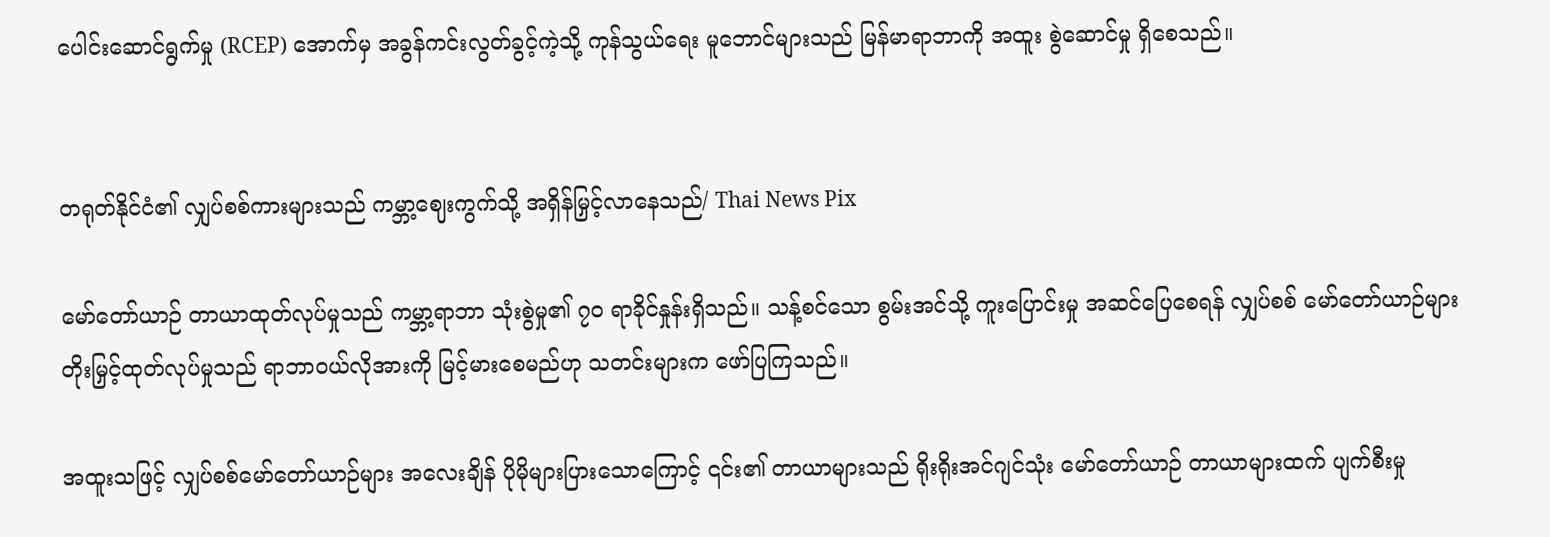ပေါင်းဆောင်ရွက်မှု (RCEP) အောက်မှ အခွန်ကင်းလွတ်ခွင့်ကဲ့သို့ ကုန်သွယ်ရေး မူဘောင်များသည် မြန်မာရာဘာကို အထူး စွဲဆောင်မှု ရှိစေသည်။


တရုတ်နိုင်ငံ၏ လျှပ်စစ်ကားများသည် ကမ္ဘာ့ဈေးကွက်သို့ အရှိန်မြှင့်လာနေသည်/ Thai News Pix

မော်တော်ယာဉ် တာယာထုတ်လုပ်မှုသည် ကမ္ဘာ့ရာဘာ သုံးစွဲမှု၏ ၇၀ ရာခိုင်နှုန်းရှိသည်။ သန့်စင်သော စွမ်းအင်သို့ ကူးပြောင်းမှု အဆင်ပြေစေရန် လျှပ်စစ် မော်တော်ယာဉ်များ တိုးမြှင့်ထုတ်လုပ်မှုသည် ရာဘာဝယ်လိုအားကို မြင့်မားစေမည်ဟု သတင်းများက ဖော်ပြကြသည်။

အထူးသဖြင့် လျှပ်စစ်မော်တော်ယာဉ်များ အလေးချိန် ပိုမိုများပြားသောကြောင့် ၎င်း၏ တာယာများသည် ရိုးရိုးအင်ဂျင်သုံး မော်တော်ယာဉ် တာယာများထက် ပျက်စီးမှု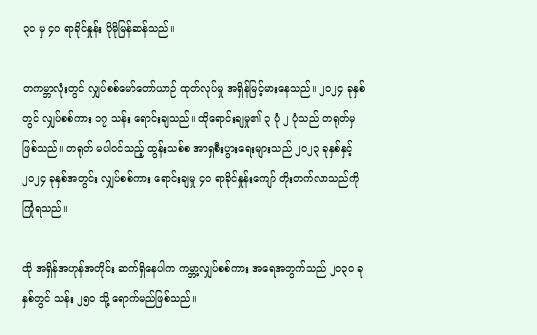၃၀ မှ ၄၀ ရာခိုင်နှုန်း ပိုမိုမြန်ဆန်သည်။

တကမ္ဘာလုံးတွင် လျှပ်စစ်မော်တော်ယာဉ် ထုတ်လုပ်မှု အရှိန်မြင့်မားနေသည်။ ၂၀၂၄ ခုနှစ်တွင် လျှပ်စစ်ကား ၁၇ သန်း ရောင်းချသည်။ ထိုရောင်းချမှု၏ ၃ ပုံ ၂ ပုံသည် တရုတ်မှ ဖြစ်သည်။ တရုတ် မပါဝင်သည့် ထွန်းသစ်စ အာရှစီးပွားရေးများသည် ၂၀၂၃ ခုနှစ်နှင့် ၂၀၂၄ ခုနှစ်အတွင်း လျှပ်စစ်ကား ရောင်းချမှု ၄၀ ရာခိုင်နှုန်းကျော် တိုးတက်လာသည်ကို ကြုံရသည်။

ထို အရှိန်အဟုန်အတိုင်း ဆက်ရှိနေပါက ကမ္ဘာ့လျှပ်စစ်ကား အရေအတွက်သည် ၂၀၃၀ ခုနှစ်တွင် သန်း ၂၅၀ သို့ ရောက်မည်ဖြစ်သည်။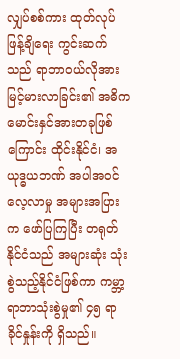လျှပ်စစ်ကား ထုတ်လုပ်ဖြန့်ချိရေး ကွင်းဆက်သည် ရာဘာဝယ်လိုအား မြင့်မားလာခြင်း၏ အဓိက မောင်းနှင်အားတခုဖြစ်ကြောင်း ထိုင်းနိုင်ငံ၊ အယုဒ္ဓယဘဏ် အပါအဝင် လေ့လာမှု အများအပြားက ဖော်ပြကြပြီး တရုတ်နိုင်ငံသည် အများဆုံး သုံးစွဲသည့်နိုင်ငံဖြစ်ကာ ကမ္ဘာ့ရာဘာသုံးစွဲမှု၏ ၄၅ ရာခိုင်နှုန်းကို ရှိသည်။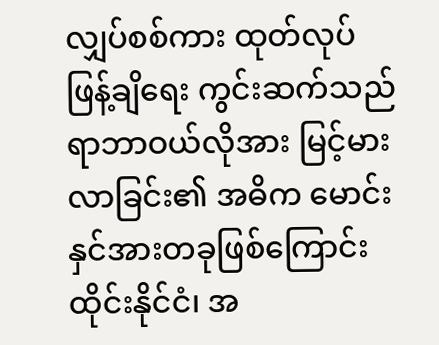လျှပ်စစ်ကား ထုတ်လုပ်ဖြန့်ချိရေး ကွင်းဆက်သည် ရာဘာဝယ်လိုအား မြင့်မားလာခြင်း၏ အဓိက မောင်းနှင်အားတခုဖြစ်ကြောင်း ထိုင်းနိုင်ငံ၊ အ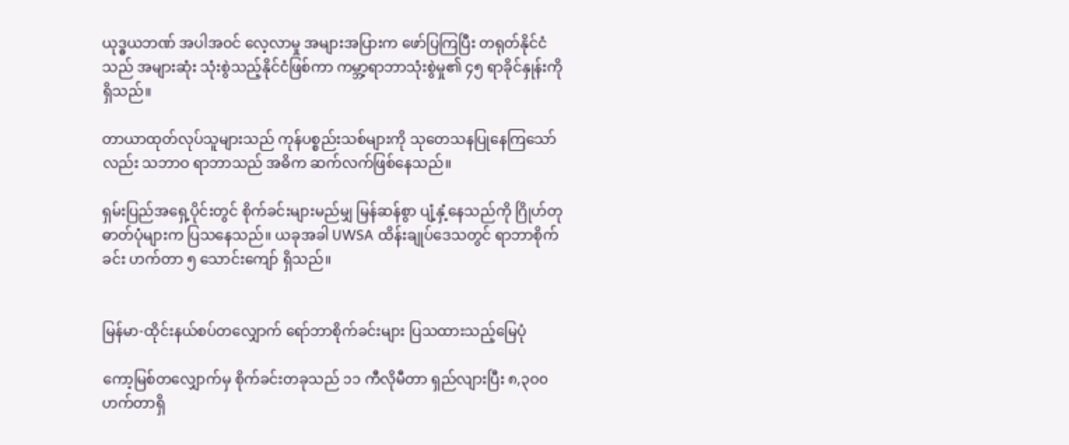ယုဒ္ဓယဘဏ် အပါအဝင် လေ့လာမှု အများအပြားက ဖော်ပြကြပြီး တရုတ်နိုင်ငံသည် အများဆုံး သုံးစွဲသည့်နိုင်ငံဖြစ်ကာ ကမ္ဘာ့ရာဘာသုံးစွဲမှု၏ ၄၅ ရာခိုင်နှုန်းကို ရှိသည်။

တာယာထုတ်လုပ်သူများသည် ကုန်ပစ္စည်းသစ်များကို သုတေသနပြုနေကြသော်လည်း သဘာဝ ရာဘာသည် အဓိက ဆက်လက်ဖြစ်နေသည်။

ရှမ်းပြည်အရှေ့ပိုင်းတွင် စိုက်ခင်းများမည်မျှ မြန်ဆန်စွာ ပျံ့နှံ့နေသည်ကို ဂြိုဟ်တုဓာတ်ပုံများက ပြသနေသည်။ ယခုအခါ UWSA ထိန်းချုပ်ဒေသတွင် ရာဘာစိုက်ခင်း ဟက်တာ ၅ သောင်းကျော် ရှိသည်။


မြန်မာ-ထိုင်းနယ်စပ်တလျှောက် ရော်ဘာစိုက်ခင်းများ ပြသထားသည့်မြေပုံ

ကော့မြစ်တလျှောက်မှ စိုက်ခင်းတခုသည် ၁၁ ကီလိုမီတာ ရှည်လျားပြီး ၈,၃၀၀ ဟက်တာရှိ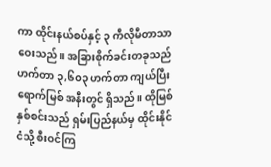ကာ ထိုင်းနယ်စပ်နှင့် ၃ ကီလိုမီတာသာ ဝေးသည်။ အခြားစိုက်ခင်းတခုသည် ဟက်တာ ၃,၆၀၃ ဟက်တာ ကျယ်ပြီး ရောက်မြစ် အနီးတွင် ရှိသည်။ ထိုမြစ် နှစ်စင်းသည် ရှမ်းပြည်နယ်မှ ထိုင်းနိုင်ငံသို့ စီးဝင်ကြ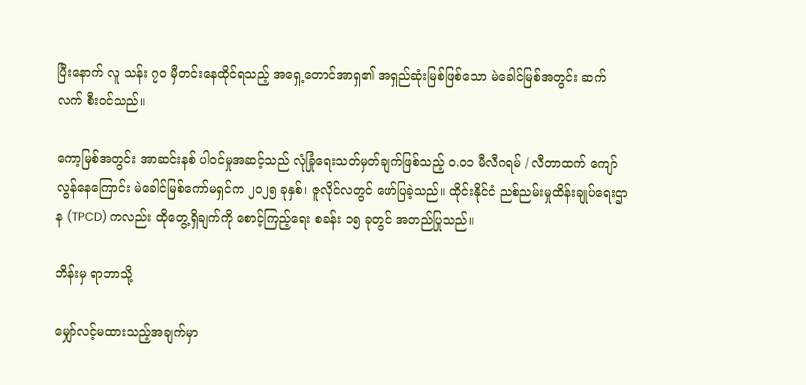ပြီးနောက် လူ သန်း ၇၀ မှီတင်းနေထိုင်ရသည့် အရှေ့တောင်အာရှ၏ အရှည်ဆုံးမြစ်ဖြစ်သော မဲခေါင်မြစ်အတွင်း ဆက်လက် စီးဝင်သည်။

ကော့မြစ်အတွင်း အာဆင်းနစ် ပါဝင်မှုအဆင့်သည် လုံခြုံရေးသတ်မှတ်ချက်ဖြစ်သည့် ဝ.၀၁ မီလီဂရမ် / လီတာထက် ကျော်လွန်နေကြောင်း မဲခေါင်မြစ်ကော်မရှင်က ၂၀၂၅ ခုနှစ်၊ ဇူလိုင်လတွင် ဖော်ပြခဲ့သည်။ ထိုင်းနိုင်ငံ ညစ်ညမ်းမှုထိန်းချုပ်ရေးဌာန (TPCD) ကလည်း ထိုတွေ့ရှိချက်ကို စောင့်ကြည့်ရေး စခန်း ၁၅ ခုတွင် အတည်ပြုသည်။

ဘိန်းမှ ရာဘာသို့

မျှော်လင့်မထားသည့်အချက်မှာ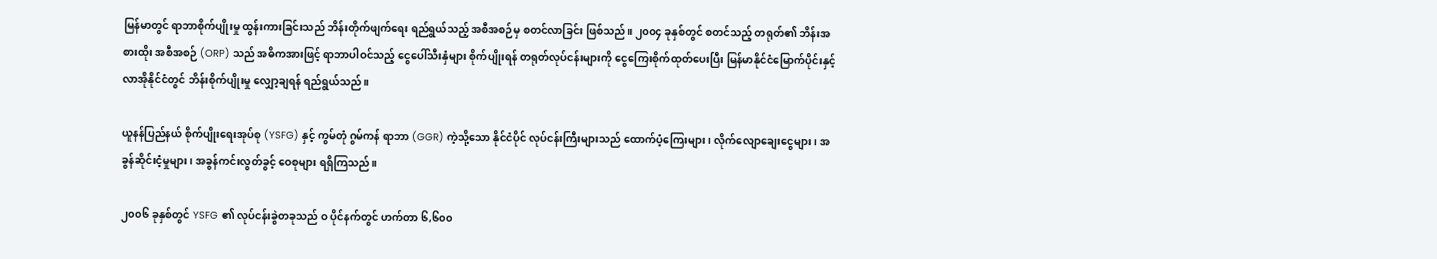မြန်မာတွင် ရာဘာစိုက်ပျိုးမှု ထွန်းကားခြင်းသည် ဘိန်းတိုက်ဖျက်ရေး ရည်ရွယ်သည့် အစီအစဉ်မှ စတင်လာခြင်း ဖြစ်သည်။ ၂၀၀၄ ခုနှစ်တွင် စတင်သည့် တရုတ်၏ ဘိန်းအစားထိုး အစီအစဉ် (ORP) သည် အဓိကအားဖြင့် ရာဘာပါဝင်သည့် ငွေပေါ်သီးနှံများ စိုက်ပျိုးရန် တရုတ်လုပ်ငန်းများကို ငွေကြေးစိုက်ထုတ်ပေးပြီး မြန်မာနိုင်ငံမြောက်ပိုင်းနှင့် လာအိုနိုင်ငံတွင် ဘိန်းစိုက်ပျိုးမှု လျှော့ချရန် ရည်ရွယ်သည်။

ယူနန်ပြည်နယ် စိုက်ပျိုးရေးအုပ်စု (YSFG) နှင့် ကွမ်တုံ ဂွမ်ကန် ရာဘာ (GGR) ကဲ့သို့သော နိုင်ငံပိုင် လုပ်ငန်းကြီးများသည် ထောက်ပံ့ကြေးများ၊ လိုက်လျောချေးငွေများ၊ အခွန်ဆိုင်းငံ့မှုများ၊ အခွန်ကင်းလွတ်ခွင့် ဝေစုများ ရရှိကြသည်။

၂၀၀၆ ခုနှစ်တွင် YSFG ၏ လုပ်ငန်းခွဲတခုသည် ဝ ပိုင်နက်တွင် ဟက်တာ ၆,၆၀၀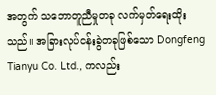အတွက် သဘောတူညီမှုတခု လက်မှတ်ရေးထိုးသည်။ အခြားလုပ်ငန်းခွဲတခုဖြစ်သော Dongfeng Tianyu Co. Ltd., ကလည်း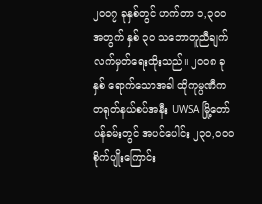၂၀၀၇ ခုနှစ်တွင် ဟက်တာ ၁,၃၀၀ အတွက် နှစ် ၃၀ သဘောတူညီချက် လက်မှတ်ရေးထိုးသည်။ ၂၀၀၈ ခုနှစ် ရောက်သောအခါ ထိုကုမ္ပဏီက တရုတ်နယ်စပ်အနီး UWSA မြို့တော် ပန်ခမ်းတွင် အပင်ပေါင်း ၂၃၀,၀၀၀ စိုက်ပျိုးကြောင်း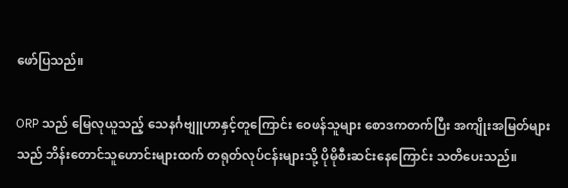ဖော်ပြသည်။

ORP သည် မြေလုယူသည့် သေနင်္ဂဗျူဟာနှင့်တူကြောင်း ဝေဖန်သူများ စောဒကတက်ပြီး အကျိုးအမြတ်များသည် ဘိန်းတောင်သူဟောင်းများထက် တရုတ်လုပ်ငန်းများသို့ ပိုမိုစီးဆင်းနေကြောင်း သတိပေးသည်။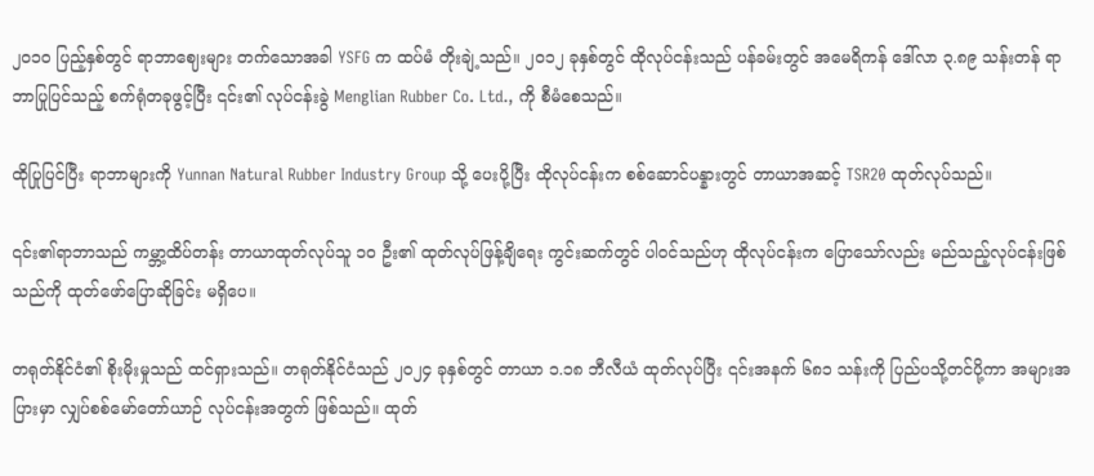၂၀၁၀ ပြည့်နှစ်တွင် ရာဘာဈေးများ တက်သောအခါ YSFG က ထပ်မံ တိုးချဲ့သည်။ ၂၀၁၂ ခုနှစ်တွင် ထိုလုပ်ငန်းသည် ပန်ခမ်းတွင် အမေရိကန် ဒေါ်လာ ၃.၈၉ သန်းတန် ရာဘာပြုပြင်သည့် စက်ရုံတခုဖွင့်ပြီး ၎င်း၏ လုပ်ငန်းခွဲ Menglian Rubber Co. Ltd., ကို စီမံစေသည်။

ထိုပြုပြင်ပြီး ရာဘာများကို Yunnan Natural Rubber Industry Group သို့ ပေးပို့ပြီး ထိုလုပ်ငန်းက စစ်ဆောင်ပန္နားတွင် တာယာအဆင့် TSR20 ထုတ်လုပ်သည်။

၎င်း၏ရာဘာသည် ကမ္ဘာ့ထိပ်တန်း တာယာထုတ်လုပ်သူ ၁၀ ဦး၏ ထုတ်လုပ်ဖြန့်ချိရေး ကွင်းဆက်တွင် ပါဝင်သည်ဟု ထိုလုပ်ငန်းက ပြောသော်လည်း မည်သည့်လုပ်ငန်းဖြစ်သည်ကို ထုတ်ဖော်ပြောဆိုခြင်း မရှိပေ။

တရုတ်နိုင်ငံ၏ စိုးမိုးမှုသည် ထင်ရှားသည်။ တရုတ်နိုင်ငံသည် ၂၀၂၄ ခုနှစ်တွင် တာယာ ၁.၁၈ ဘီလီယံ ထုတ်လုပ်ပြီး ၎င်းအနက် ၆၈၁ သန်းကို ပြည်ပသို့တင်ပို့ကာ အများအပြားမှာ လျှပ်စစ်မော်တော်ယာဉ် လုပ်ငန်းအတွက် ဖြစ်သည်။ ထုတ်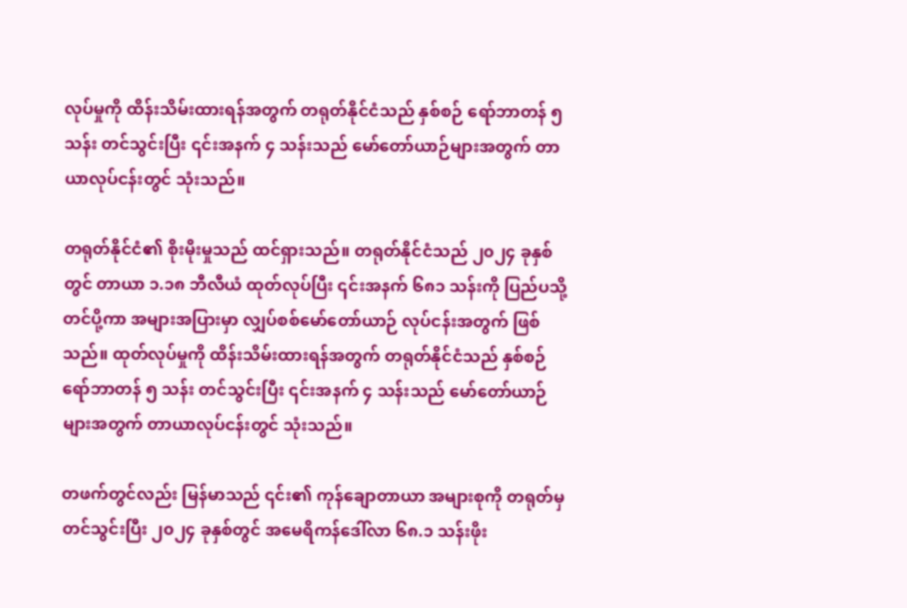လုပ်မှုကို ထိန်းသိမ်းထားရန်အတွက် တရုတ်နိုင်ငံသည် နှစ်စဉ် ရော်ဘာတန် ၅ သန်း တင်သွင်းပြီး ၎င်းအနက် ၄ သန်းသည် မော်တော်ယာဉ်များအတွက် တာယာလုပ်ငန်းတွင် သုံးသည်။

တရုတ်နိုင်ငံ၏ စိုးမိုးမှုသည် ထင်ရှားသည်။ တရုတ်နိုင်ငံသည် ၂၀၂၄ ခုနှစ်တွင် တာယာ ၁.၁၈ ဘီလီယံ ထုတ်လုပ်ပြီး ၎င်းအနက် ၆၈၁ သန်းကို ပြည်ပသို့တင်ပို့ကာ အများအပြားမှာ လျှပ်စစ်မော်တော်ယာဉ် လုပ်ငန်းအတွက် ဖြစ်သည်။ ထုတ်လုပ်မှုကို ထိန်းသိမ်းထားရန်အတွက် တရုတ်နိုင်ငံသည် နှစ်စဉ် ရော်ဘာတန် ၅ သန်း တင်သွင်းပြီး ၎င်းအနက် ၄ သန်းသည် မော်တော်ယာဉ်များအတွက် တာယာလုပ်ငန်းတွင် သုံးသည်။

တဖက်တွင်လည်း မြန်မာသည် ၎င်း၏ ကုန်ချောတာယာ အများစုကို တရုတ်မှ တင်သွင်းပြီး ၂၀၂၄ ခုနှစ်တွင် အမေရိကန်ဒေါ်လာ ၆၈.၁ သန်းဖိုး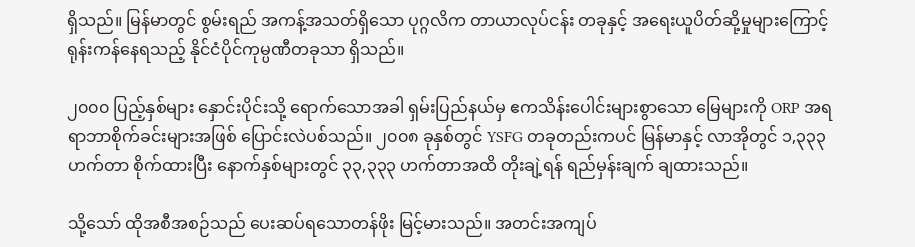ရှိသည်။ မြန်မာတွင် စွမ်းရည် အကန့်အသတ်ရှိသော ပုဂ္ဂလိက တာယာလုပ်ငန်း တခုနှင့် အရေးယူပိတ်ဆို့မှုများကြောင့် ရုန်းကန်နေရသည့် နိုင်ငံပိုင်ကုမ္ပဏီတခုသာ ရှိသည်။

၂၀၀၀ ပြည့်နှစ်များ နှောင်းပိုင်းသို့ ရောက်သောအခါ ရှမ်းပြည်နယ်မှ ဧကသိန်းပေါင်းများစွာသော မြေများကို ORP အရ ရာဘာစိုက်ခင်းများအဖြစ် ပြောင်းလဲပစ်သည်။ ၂၀၀၈ ခုနှစ်တွင် YSFG တခုတည်းကပင် မြန်မာနှင့် လာအိုတွင် ၁,၃၃၃ ဟက်တာ စိုက်ထားပြီး နောက်နှစ်များတွင် ၃၃,၃၃၃ ဟက်တာအထိ တိုးချဲ့ရန် ရည်မှန်းချက် ချထားသည်။

သို့သော် ထိုအစီအစဉ်သည် ပေးဆပ်ရသောတန်ဖိုး မြင့်မားသည်။ အတင်းအကျပ်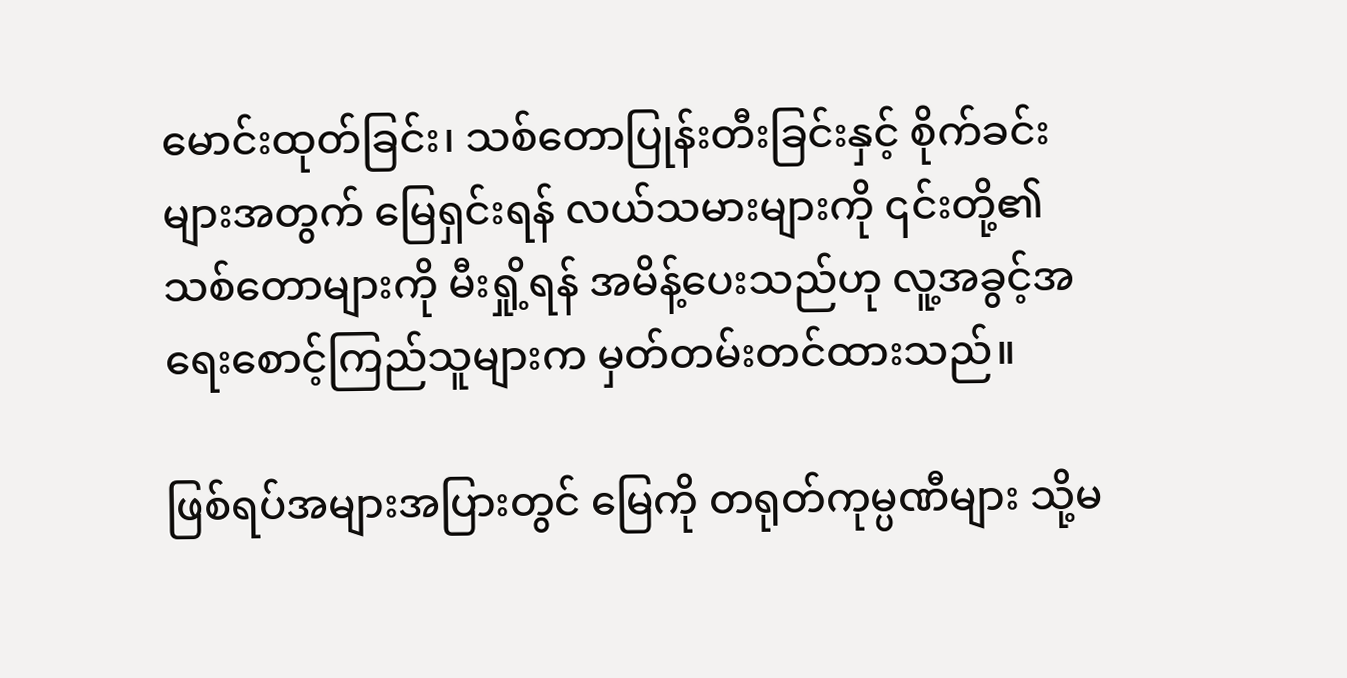မောင်းထုတ်ခြင်း၊ သစ်တောပြုန်းတီးခြင်းနှင့် စိုက်ခင်းများအတွက် မြေရှင်းရန် လယ်သမားများကို ၎င်းတို့၏ သစ်တောများကို မီးရှို့ရန် အမိန့်ပေးသည်ဟု လူ့အခွင့်အရေးစောင့်ကြည်သူများက မှတ်တမ်းတင်ထားသည်။

ဖြစ်ရပ်အများအပြားတွင် မြေကို တရုတ်ကုမ္ပဏီများ သို့မ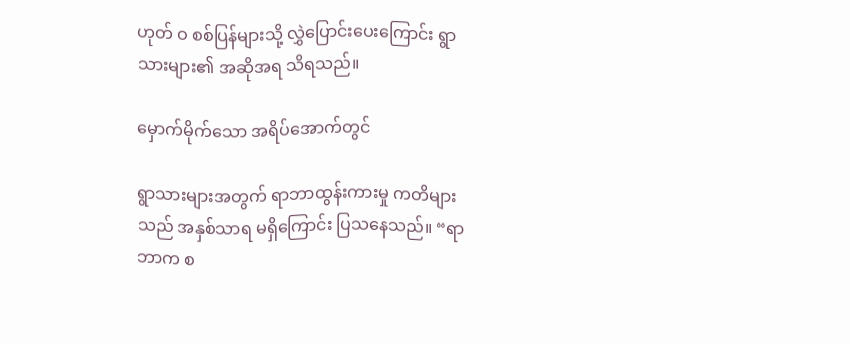ဟုတ် ဝ စစ်ပြန်များသို့ လွှဲပြောင်းပေးကြောင်း ရွာသားများ၏ အဆိုအရ သိရသည်။

မှောက်မိုက်သော အရိပ်အောက်တွင်

ရွာသားများအတွက် ရာဘာထွန်းကားမှု ကတိများသည် အနှစ်သာရ မရှိကြောင်း ပြသနေသည်။ “ရာဘာက စ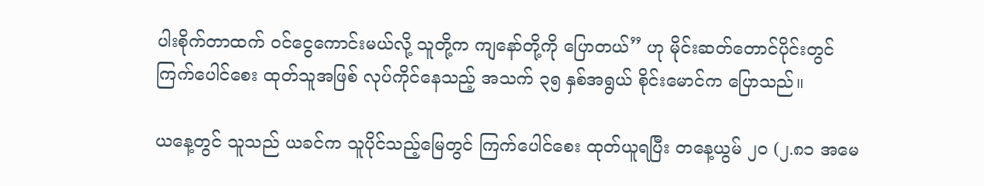ပါးစိုက်တာထက် ဝင်ငွေကောင်းမယ်လို့ သူတို့က ကျနော်တို့ကို ပြောတယ်” ဟု မိုင်းဆတ်တောင်ပိုင်းတွင် ကြက်ပေါင်စေး ထုတ်သူအဖြစ် လုပ်ကိုင်နေသည့် အသက် ၃၅ နှစ်အရွယ် စိုင်းမောင်က ပြောသည်။

ယနေ့တွင် သူသည် ယခင်က သူပိုင်သည့်မြေတွင် ကြက်ပေါင်စေး ထုတ်ယူရပြီး တနေ့ယွမ် ၂၀ (၂.၈၁ အမေ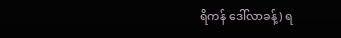ရိကန် ဒေါ်လာခန့်) ရ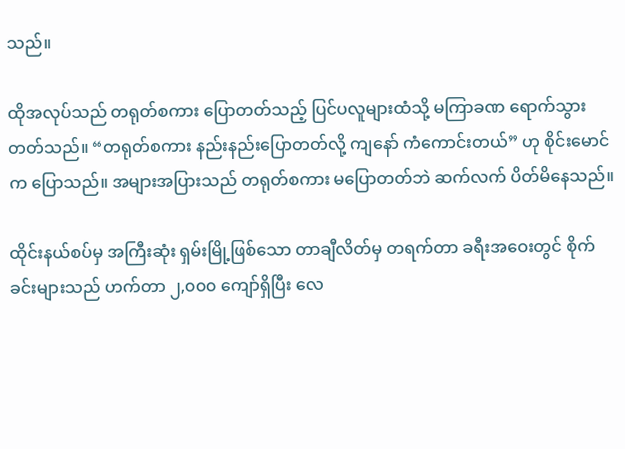သည်။

ထိုအလုပ်သည် တရုတ်စကား ပြောတတ်သည့် ပြင်ပလူများထံသို့ မကြာခဏ ရောက်သွားတတ်သည်။ “တရုတ်စကား နည်းနည်းပြောတတ်လို့ ကျနော် ကံကောင်းတယ်” ဟု စိုင်းမောင်က ပြောသည်။ အများအပြားသည် တရုတ်စကား မပြောတတ်ဘဲ ဆက်လက် ပိတ်မိနေသည်။

ထိုင်းနယ်စပ်မှ အကြီးဆုံး ရှမ်းမြို့ဖြစ်သော တာချီလိတ်မှ တရက်တာ ခရီးအဝေးတွင် စိုက်ခင်းများသည် ဟက်တာ ၂,၀၀၀ ကျော်ရှိပြီး လေ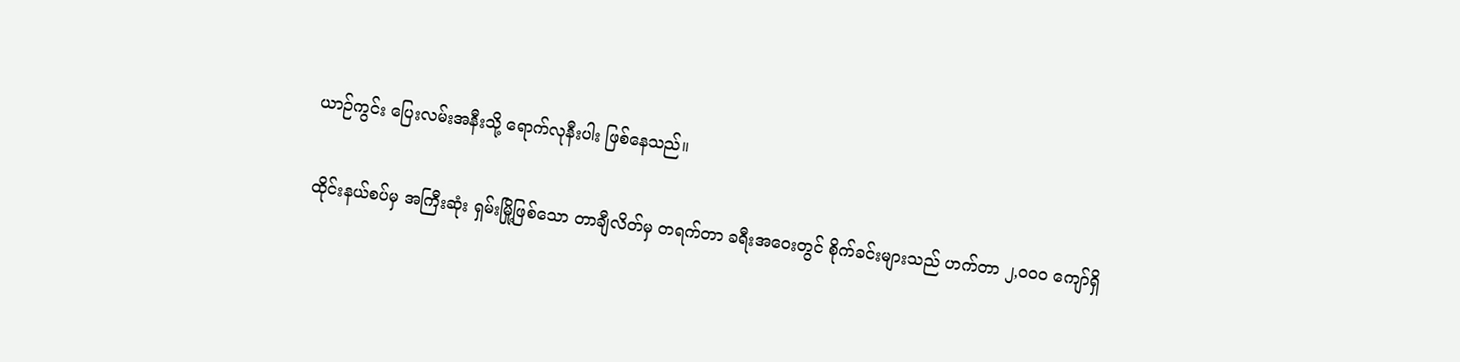ယာဉ်ကွင်း ပြေးလမ်းအနီးသို့ ရောက်လုနီးပါး ဖြစ်နေသည်။

ထိုင်းနယ်စပ်မှ အကြီးဆုံး ရှမ်းမြို့ဖြစ်သော တာချီလိတ်မှ တရက်တာ ခရီးအဝေးတွင် စိုက်ခင်းများသည် ဟက်တာ ၂,၀၀၀ ကျော်ရှိ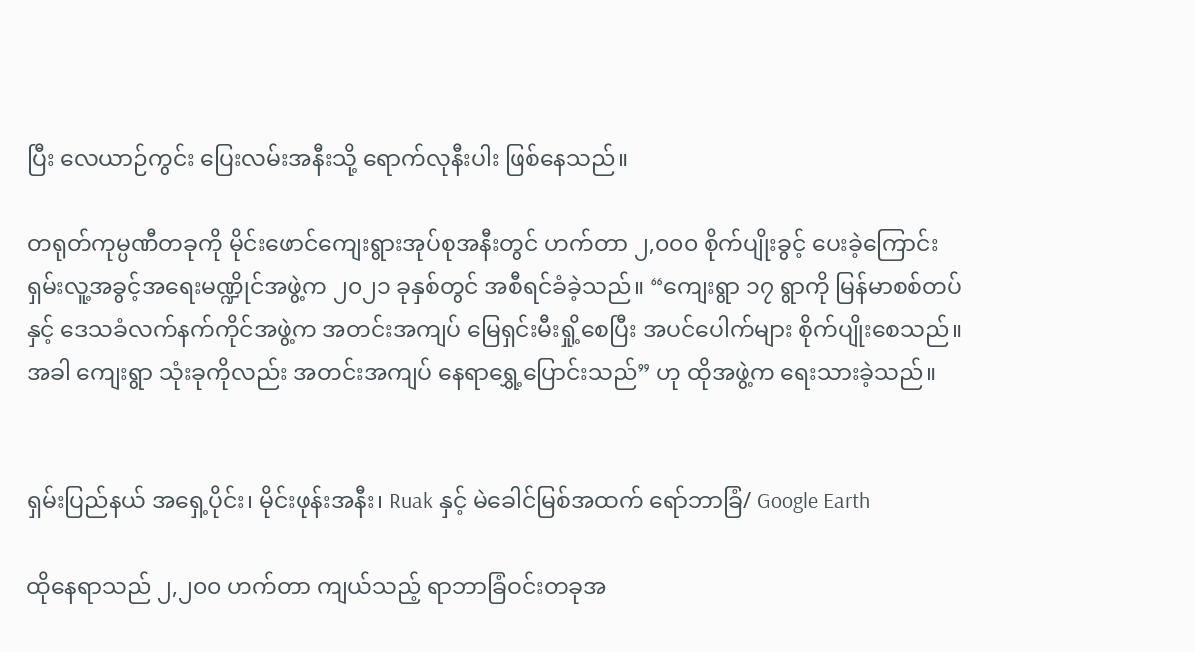ပြီး လေယာဉ်ကွင်း ပြေးလမ်းအနီးသို့ ရောက်လုနီးပါး ဖြစ်နေသည်။

တရုတ်ကုမ္ပဏီတခုကို မိုင်းဖောင်ကျေးရွားအုပ်စုအနီးတွင် ဟက်တာ ၂,၀၀၀ စိုက်ပျိုးခွင့် ပေးခဲ့ကြောင်း ရှမ်းလူ့အခွင့်အရေးမဏ္ဍိုင်အဖွဲ့က ၂၀၂၁ ခုနှစ်တွင် အစီရင်ခံခဲ့သည်။ “ကျေးရွာ ၁၇ ရွာကို မြန်မာစစ်တပ်နှင့် ဒေသခံလက်နက်ကိုင်အဖွဲ့က အတင်းအကျပ် မြေရှင်းမီးရှို့စေပြီး အပင်ပေါက်များ စိုက်ပျိုးစေသည်။ အခါ ကျေးရွာ သုံးခုကိုလည်း အတင်းအကျပ် နေရာရွှေ့ပြောင်းသည်” ဟု ထိုအဖွဲ့က ရေးသားခဲ့သည်။


ရှမ်းပြည်နယ် အရှေ့ပိုင်း၊ မိုင်းဖုန်းအနီး၊ Ruak နှင့် မဲခေါင်မြစ်အထက် ရော်ဘာခြံ/ Google Earth

ထိုနေရာသည် ၂,၂၀၀ ဟက်တာ ကျယ်သည့် ရာဘာခြံဝင်းတခုအ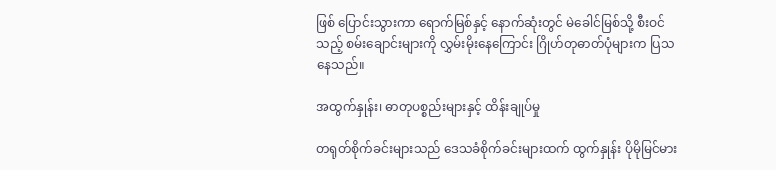ဖြစ် ပြောင်းသွားကာ ရောက်မြစ်နှင့် နောက်ဆုံးတွင် မဲခေါင်မြစ်သို့ စီးဝင်သည့် စမ်းချောင်းများကို လွှမ်းမိုးနေကြောင်း ဂြိုဟ်တုဓာတ်ပုံများက ပြသနေသည်။

အထွက်နှုန်း၊ ဓာတုပစ္စည်းများနှင့် ထိန်းချုပ်မှု

တရုတ်စိုက်ခင်းများသည် ဒေသခံစိုက်ခင်းများထက် ထွက်နှုန်း ပိုမိုမြင်မား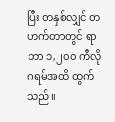ပြီး တနှစ်လျှင် တဟက်တာတွင် ရာဘာ ၁,၂၀၀ ကီလိုဂရမ်အထိ ထွက်သည်။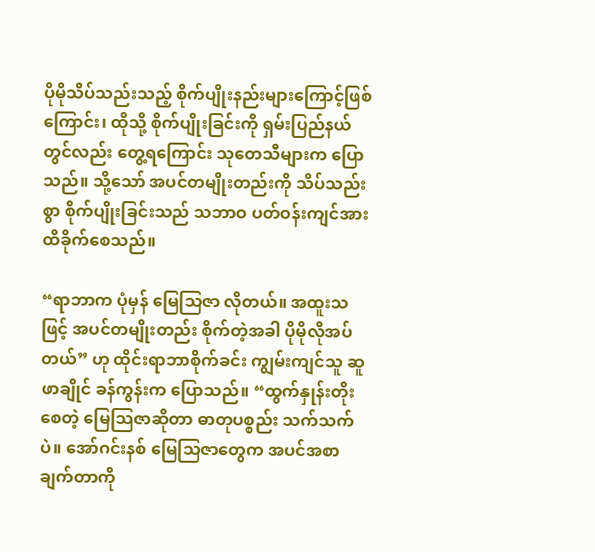ပိုမိုသိပ်သည်းသည့် စိုက်ပျိုးနည်းများကြောင့်ဖြစ်ကြောင်း၊ ထိုသို့ စိုက်ပျိုးခြင်းကို ရှမ်းပြည်နယ်တွင်လည်း တွေ့ရကြောင်း သုတေသီများက ပြောသည်။ သို့သော် အပင်တမျိုးတည်းကို သိပ်သည်းစွာ စိုက်ပျိုးခြင်းသည် သဘာဝ ပတ်ဝန်းကျင်အား ထိခိုက်စေသည်။

“ရာဘာက ပုံမှန် မြေသြဇာ လိုတယ်။ အထူးသဖြင့် အပင်တမျိုးတည်း စိုက်တဲ့အခါ ပိုမိုလိုအပ်တယ်” ဟု ထိုင်းရာဘာစိုက်ခင်း ကျွမ်းကျင်သူ ဆူဖာချိုင် ခန်ကွန်းက ပြောသည်။ “ထွက်နှုန်းတိုးစေတဲ့ မြေသြဇာဆိုတာ ဓာတုပစ္စည်း သက်သက်ပဲ။ အော်ဂင်းနစ် မြေသြဇာတွေက အပင်အစာချက်တာကို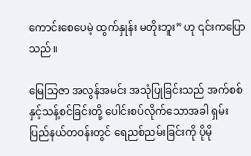ကောင်းစေပေမဲ့ ထွက်နှုန်း မတိုးဘူး” ဟု ၎င်းကပြောသည်။

မြေသြဇာ အလွန်အမင်း အသုံပြုခြင်းသည် အက်စစ်နှင့်သန့်စင်ခြင်းတို့ ပေါင်းစပ်လိုက်သောအခါ ရှမ်းပြည်နယ်တဝန်းတွင် ရေညစ်ညမ်းခြင်းကို ပိုမို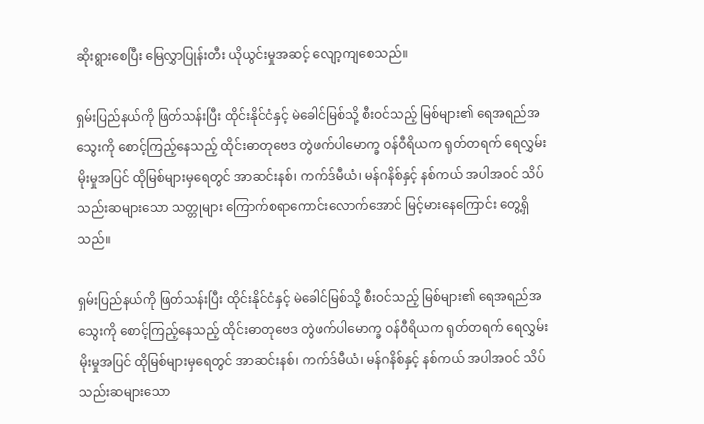ဆိုးရွားစေပြီး မြေလွှာပြုန်းတီး ယိုယွင်းမှုအဆင့် လျော့ကျစေသည်။

ရှမ်းပြည်နယ်ကို ဖြတ်သန်းပြီး ထိုင်းနိုင်ငံနှင့် မဲခေါင်မြစ်သို့ စီးဝင်သည့် မြစ်များ၏ ရေအရည်အသွေးကို စောင့်ကြည့်နေသည့် ထိုင်းဓာတုဗေဒ တွဲဖက်ပါမောက္ခ ဝန်ဝီရိယက ရုတ်တရက် ရေလွှမ်းမိုးမှုအပြင် ထိုမြစ်များမှရေတွင် အာဆင်းနစ်၊ ကက်ဒ်မီယံ၊ မန်ဂနိစ်နှင့် နစ်ကယ် အပါအဝင် သိပ်သည်းဆများသော သတ္တုများ ကြောက်စရာကောင်းလောက်အောင် မြင့်မားနေကြောင်း တွေ့ရှိသည်။

ရှမ်းပြည်နယ်ကို ဖြတ်သန်းပြီး ထိုင်းနိုင်ငံနှင့် မဲခေါင်မြစ်သို့ စီးဝင်သည့် မြစ်များ၏ ရေအရည်အသွေးကို စောင့်ကြည့်နေသည့် ထိုင်းဓာတုဗေဒ တွဲဖက်ပါမောက္ခ ဝန်ဝီရိယက ရုတ်တရက် ရေလွှမ်းမိုးမှုအပြင် ထိုမြစ်များမှရေတွင် အာဆင်းနစ်၊ ကက်ဒ်မီယံ၊ မန်ဂနိစ်နှင့် နစ်ကယ် အပါအဝင် သိပ်သည်းဆများသော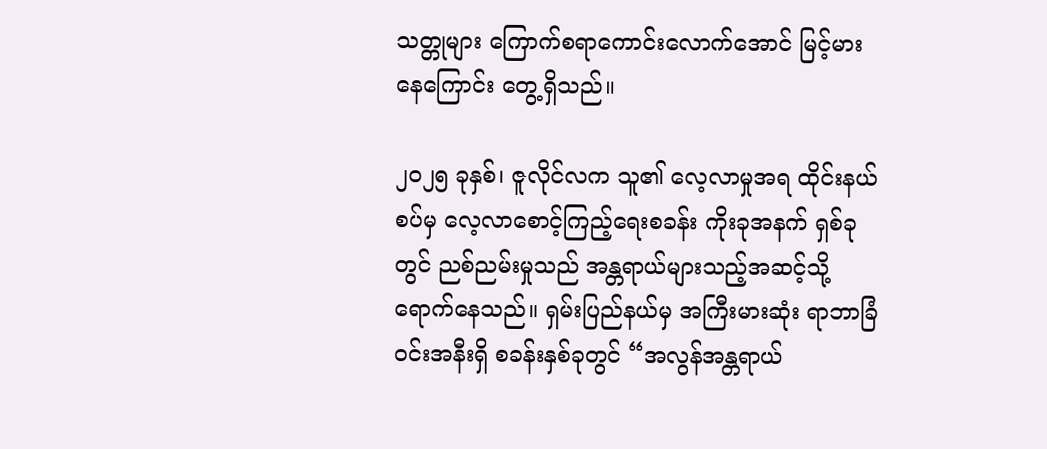သတ္တုများ ကြောက်စရာကောင်းလောက်အောင် မြင့်မားနေကြောင်း တွေ့ရှိသည်။

၂၀၂၅ ခုနှစ်၊ ဇူလိုင်လက သူ၏ လေ့လာမှုအရ ထိုင်းနယ်စပ်မှ လေ့လာစောင့်ကြည့်ရေးစခန်း ကိုးခုအနက် ရှစ်ခုတွင် ညစ်ညမ်းမှုသည် အန္တရာယ်များသည့်အဆင့်သို့ ရောက်နေသည်။ ရှမ်းပြည်နယ်မှ အကြီးမားဆုံး ရာဘာခြံဝင်းအနီးရှိ စခန်းနှစ်ခုတွင် “အလွန်အန္တရာယ်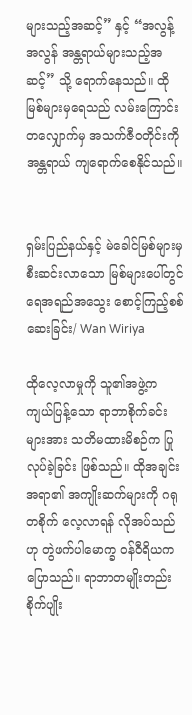များသည့်အဆင့်” နှင့် “အလွန့်အလွန် အန္တရာယ်များသည့်အဆင့်” သို့ ရောက်နေသည်။ ထိုမြစ်များမှရေသည် လမ်းကြောင်းတလျှောက်မှ အသက်ဇီဝတိုင်းကို အန္တရာယ် ကျရောက်စေနိုင်သည်။


ရှမ်းပြည်နယ်နှင့် မဲခေါင်မြစ်များမှ စီးဆင်းလာသော မြစ်များပေါ်တွင် ရေအရည်အသွေး စောင့်ကြည့်စစ်ဆေးခြင်း/ Wan Wiriya

ထိုလေ့လာမှုကို သူ၏အဖွဲ့က ကျယ်ပြန့်သော ရာဘာစိုက်ခင်းများအား သတိမထားမိစဉ်က ပြုလုပ်ခဲ့ခြင်း ဖြစ်သည်။ ထိုအချင်းအရာ၏ အကျိုးဆက်များကို ဂရုတစိုက် လေ့လာရန် လိုအပ်သည်ဟု တွဲဖက်ပါမောက္ခ ဝန်ဝီရိယက ပြောသည်။ ရာဘာတမျိုးတည်း စိုက်ပျိုး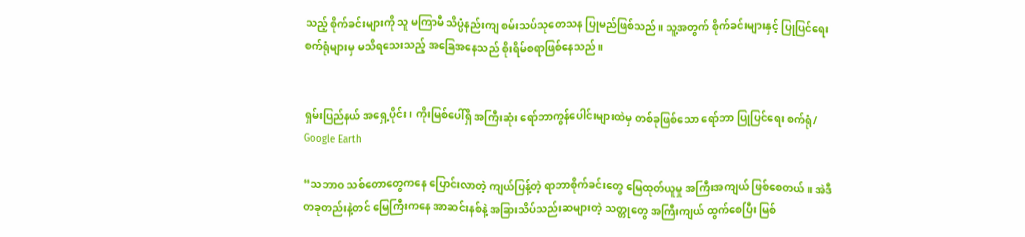သည့် စိုက်ခင်းများကို သူ မကြာမီ သိပ္ပံနည်းကျ စမ်းသပ်သုတေသန ပြုမည်ဖြစ်သည်။ သူ့အတွက် စိုက်ခင်းများနှင့် ပြုပြင်ရေးစက်ရုံများမှ မသိရသေးသည့် အခြေအနေသည် စိုးရိမ်စရာဖြစ်နေသည်။


ရှမ်းပြည်နယ် အရှေ့ပိုင်း၊ ကိုးမြစ်ပေါ်ရှိ အကြီးဆုံး ရော်ဘာကွန်ပေါင်းများထဲမှ တစ်ခုဖြစ်သော ရော်ဘာ ပြုပြင်ရေး စက်ရုံ/ Google Earth

“သဘာဝ သစ်တောတွေကနေ ပြောင်းလာတဲ့ ကျယ်ပြန့်တဲ့ ရာဘာစိုက်ခင်းတွေ မြေထုတ်ယူမှု အကြီးအကျယ် ဖြစ်စေတယ်။ အဲဒီတခုတည်းနဲ့တင် မြေကြီးကနေ အာဆင်းနစ်နဲ့ အခြားသိပ်သည်းဆများတဲ့ သတ္တုတွေ အကြီးကျယ် ထွက်စေပြီး မြစ်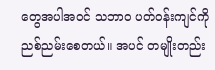တွေအပါအဝင် သဘာဝ ပတ်ဝန်းကျင်ကို ညစ်ညမ်းစေတယ်။ အပင် တမျိုးတည်း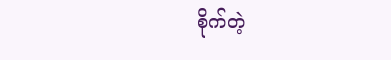စိုက်တဲ့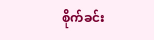စိုက်ခင်း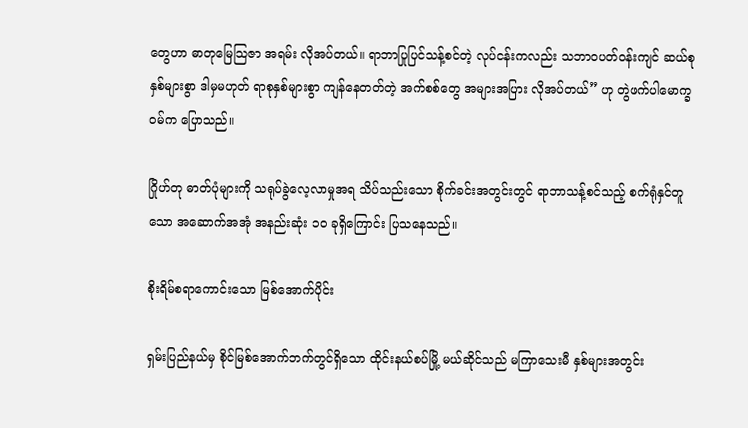တွေဟာ ဓာတုမြေသြဇာ အရမ်း လိုအပ်တယ်။ ရာဘာပြုပြင်သန့်စင်တဲ့ လုပ်ငန်းကလည်း သဘာဝပတ်ဝန်းကျင် ဆယ်စုနှစ်များစွာ ဒါမှမဟုတ် ရာစုနှစ်များစွာ ကျန်နေတတ်တဲ့ အက်စစ်တွေ အများအပြား လိုအပ်တယ်” ဟု တွဲဖက်ပါမောက္ခ ဝမ်က ပြောသည်။

ဂြိုဟ်တု ဓာတ်ပုံများကို သရုပ်ခွဲလေ့လာမှုအရ သိပ်သည်းသော စိုက်ခင်းအတွင်းတွင် ရာဘာသန့်စင်သည့် စက်ရုံနှင်တူသော အဆောက်အအုံ အနည်းဆုံး ၁၀ ခုရှိကြောင်း ပြသနေသည်။

စိုးရိမ်စရာကောင်းသော မြစ်အောက်ပိုင်း

ရှမ်းပြည်နယ်မှ စိုင်မြစ်အောက်ဘက်တွင်ရှိသော ထိုင်းနယ်စပ်မြို့ မယ်ဆိုင်သည် မကြာသေးမီ နှစ်များအတွင်း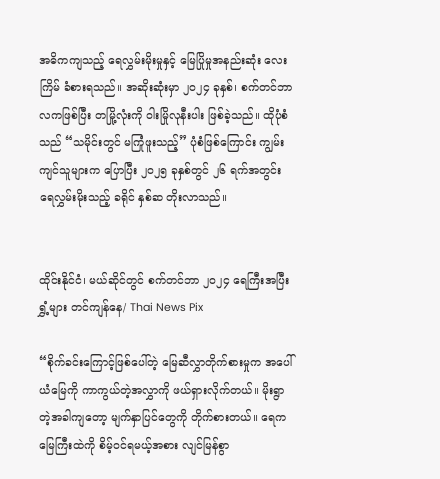အဓိကကျသည့် ရေလွှမ်းမိုးမှုနှင့် မြေပြိုမှုအနည်းဆုံး လေးကြိမ် ခံစားရသည်။ အဆိုးဆုံးမှာ ၂၀၂၄ ခုနှစ်၊ စက်တင်ဘာလကဖြစ်ပြီး တမြို့လုံးကို ဝါးမြိုလုနီးပါး ဖြစ်ခဲ့သည်။ ထိုပုံစံသည် “သမိုင်းတွင် မကြုံဖူးသည့်” ပုံစံဖြစ်ကြောင်း ကျွမ်းကျင်သူများက ပြောပြီး ၂၀၂၅ ခုနှစ်တွင် ၂၆ ရက်အတွင်း ရေလွှမ်းမိုးသည့် ခရိုင် နှစ်ဆ တိုးလာသည်။


ထိုင်းနိုင်ငံ၊ မယ်ဆိုင်တွင် စက်တင်ဘာ ၂၀၂၄ ရေကြီးအပြီး ရွှံ့များ တင်ကျန်နေ/ Thai News Pix

“စိုက်ခင်းကြောင့်ဖြစ်ပေါ်တဲ့ မြေဆီလွှာတိုက်စားမှုက အပေါ်ယံမြေကို ကာကွယ်တဲ့အလွှာကို ဖယ်ရှားလိုက်တယ်။ မိုးရွာတဲ့အခါကျတော့ မျက်နှာပြင်တွေကို တိုက်စားတယ်။ ရေက မြေကြီးထဲကို စိမ့်ဝင်ရမယ့်အစား လျင်မြန်စွာ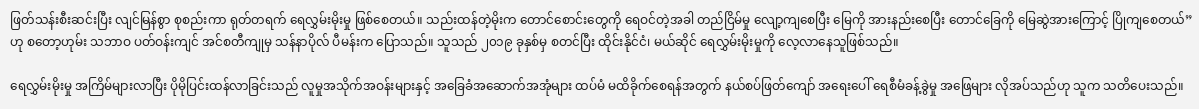ဖြတ်သန်းစီးဆင်းပြီး လျင်မြန်စွာ စုစည်းကာ ရုတ်တရက် ရေလွှမ်းမိုးမှု ဖြစ်စေတယ်။ သည်းထန်တဲ့မိုးက တောင်စောင်းတွေကို ရေဝင်တဲ့အခါ တည်ငြိမ်မှု လျော့ကျစေပြီး မြေကို အားနည်းစေပြီး တောင်ခြေကို မြေဆွဲအားကြောင့် ပြိုကျစေတယ်” ဟု စတော့ဟုမ်း သဘာဝ ပတ်ဝန်းကျင် အင်စတီကျုမှ သန်နာပိုလ် ပီမန်းက ပြောသည်။ သူသည် ၂၀၁၉ ခုနှစ်မှ စတင်ပြီး ထိုင်းနိုင်ငံ၊ မယ်ဆိုင် ရေလွှမ်းမိုးမှုကို လေ့လာနေသူဖြစ်သည်။

ရေလွှမ်းမိုးမှု အကြိမ်များလာပြီး ပိုမိုပြင်းထန်လာခြင်းသည် လူမှုအသိုက်အဝန်းများနှင့် အခြေခံအဆောက်အအုံများ ထပ်မံ မထိခိုက်စေရန်အတွက် နယ်စပ်ဖြတ်ကျော် အရေးပေါ် ရေစီမံခန့်ခွဲမှု အဖြေများ လိုအပ်သည်ဟု သူက သတိပေးသည်။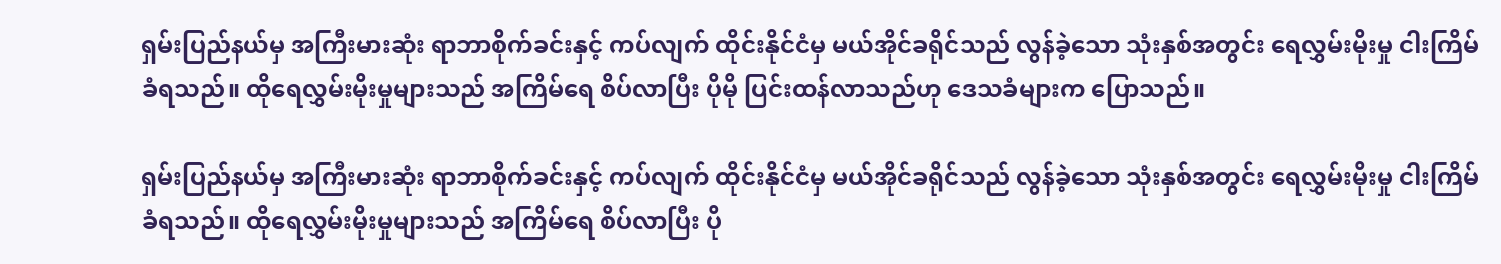ရှမ်းပြည်နယ်မှ အကြီးမားဆုံး ရာဘာစိုက်ခင်းနှင့် ကပ်လျက် ထိုင်းနိုင်ငံမှ မယ်အိုင်ခရိုင်သည် လွန်ခဲ့သော သုံးနှစ်အတွင်း ရေလွှမ်းမိုးမှု ငါးကြိမ်ခံရသည်။ ထိုရေလွှမ်းမိုးမှုများသည် အကြိမ်ရေ စိပ်လာပြီး ပိုမို ပြင်းထန်လာသည်ဟု ဒေသခံများက ပြောသည်။

ရှမ်းပြည်နယ်မှ အကြီးမားဆုံး ရာဘာစိုက်ခင်းနှင့် ကပ်လျက် ထိုင်းနိုင်ငံမှ မယ်အိုင်ခရိုင်သည် လွန်ခဲ့သော သုံးနှစ်အတွင်း ရေလွှမ်းမိုးမှု ငါးကြိမ်ခံရသည်။ ထိုရေလွှမ်းမိုးမှုများသည် အကြိမ်ရေ စိပ်လာပြီး ပို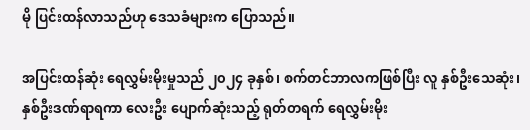မို ပြင်းထန်လာသည်ဟု ဒေသခံများက ပြောသည်။

အပြင်းထန်ဆုံး ရေလွှမ်းမိုးမှုသည် ၂၀၂၄ ခုနှစ်၊ စက်တင်ဘာလကဖြစ်ပြီး လူ နှစ်ဦးသေဆုံး၊ နှစ်ဦးဒဏ်ရာရကာ လေးဦး ပျောက်ဆုံးသည့် ရုတ်တရက် ရေလွှမ်းမိုး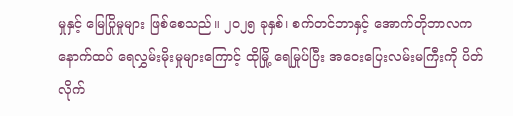မှုနှင့် မြေပြိုမှုများ ဖြစ်စေသည်။ ၂၀၂၅ ခုနှစ်၊ စက်တင်ဘာနှင့် အောက်တိုဘာလက နောက်ထပ် ရေလွှမ်းမိုးမှုများကြောင့် ထိုမြို့ ရေမြုပ်ပြီး အဝေးပြေးလမ်းမကြီးကို ပိတ်လိုက်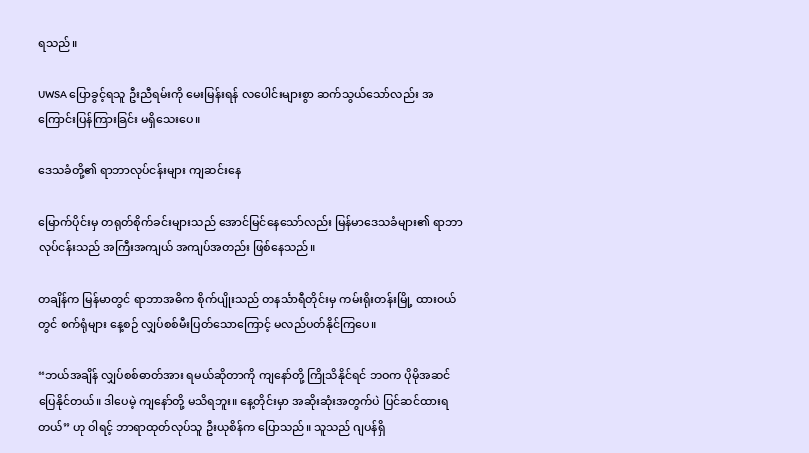ရသည်။

UWSA ပြောခွင့်ရသူ ဦးညီရမ်းကို မေးမြန်းရန် လပေါင်းများစွာ ဆက်သွယ်သော်လည်း အကြောင်းပြန်ကြားခြင်း မရှိသေးပေ။

ဒေသခံတို့၏ ရာဘာလုပ်ငန်းများ ကျဆင်း‌နေ

မြောက်ပိုင်းမှ တရုတ်စိုက်ခင်းများသည် အောင်မြင်နေသော်လည်း မြန်မာဒေသခံများ၏ ရာဘာလုပ်ငန်းသည် အကြီးအကျယ် အကျပ်အတည်း ဖြစ်နေသည်။

တချိန်က မြန်မာတွင် ရာဘာအဓိက စိုက်ပျိုးသည် တနင်္သာရီတိုင်းမှ ကမ်းရိုးတန်းမြို့ ထားဝယ်တွင် စက်ရုံများ နေ့စဉ် လျှပ်စစ်မီးပြတ်သောကြောင့် မလည်ပတ်နိုင်ကြပေ။

“ဘယ်အချိန် လျှပ်စစ်ဓာတ်အား ရမယ်ဆိုတာကို ကျနော်တို့ ကြိုသိနိုင်ရင် ဘဝက ပိုမိုအဆင်ပြေနိုင်တယ်။ ဒါပေမဲ့ ကျနော်တို့ မသိရဘူး။ နေ့တိုင်းမှာ အဆိုးဆုံးအတွက်ပဲ ပြင်ဆင်ထားရတယ်” ဟု ဝါရင့် ဘာရာထုတ်လုပ်သူ ဦးယုစိန်က ပြောသည်။ သူသည် ဂျပန်ရှိ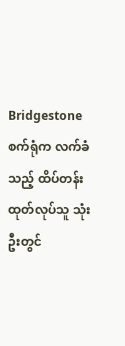Bridgestone စက်ရုံက လက်ခံသည့် ထိပ်တန်း ထုတ်လုပ်သူ သုံးဦးတွင်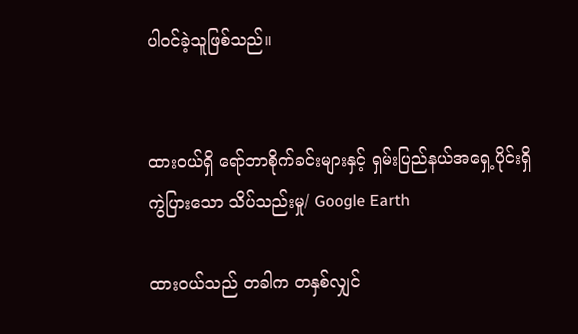ပါဝင်ခဲ့သူဖြစ်သည်။


ထားဝယ်ရှိ ရော်ဘာစိုက်ခင်းများနှင့် ရှမ်းပြည်နယ်အရှေ့ပိုင်းရှိ ကွဲပြားသော သိပ်သည်းမှု/ Google Earth

ထားဝယ်သည် တခါက တနှစ်လျှင်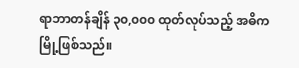ရာဘာတန်ချိန် ၃၀,၀၀၀ ထုတ်လုပ်သည့် အဓိကမြို့ဖြစ်သည်။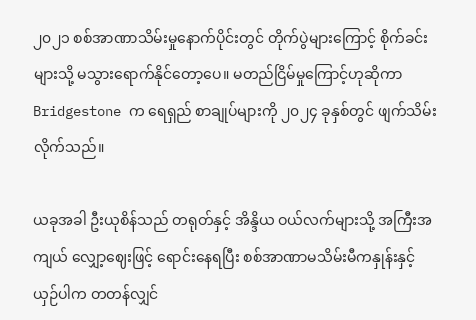၂၀၂၁ စစ်အာဏာသိမ်းမှုနောက်ပိုင်းတွင် တိုက်ပွဲများကြောင့် စိုက်ခင်းများသို့ မသွားရောက်နိုင်တော့ပေ။ မတည်ငြိမ်မှုကြောင့်ဟုဆိုကာ Bridgestone က ရေရှည် စာချုပ်များကို ၂၀၂၄ ခုနှစ်တွင် ဖျက်သိမ်းလိုက်သည်။

ယခုအခါ ဦးယုစိန်သည် တရုတ်နှင့် အိန္ဒိယ ဝယ်လက်များသို့ အကြီးအကျယ် လျှော့ဈေးဖြင့် ရောင်းနေရပြီး စစ်အာဏာမသိမ်းမီကနှုန်းနှင့် ယှဉ်ပါက တတန်လျှင်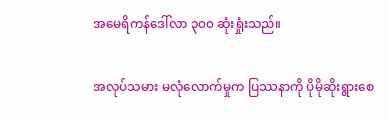အမေရိကန်ဒေါ်လာ ၃၀၀ ဆုံးရှုံးသည်။

အလုပ်သမား မလုံလောက်မှုက ပြဿနာကို ပိုမိုဆိုးရွားစေ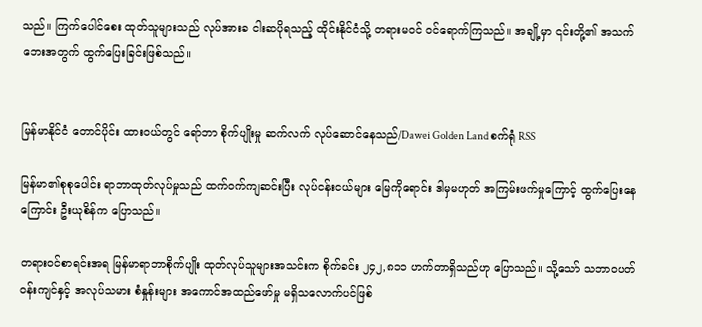သည်။ ကြက်ပေါင်စေး ထုတ်သူများသည် လုပ်အားခ ငါးဆပိုရသည့် ထိုင်းနိုင်ငံသို့ တရားမဝင် ဝင်ရောက်ကြသည်။ အချို့မှာ ၎င်းတို့၏ အသက်ဘေးအတွက် ထွက်ပြေးခြင်းဖြစ်သည်။


မြန်မာနိုင်ငံ တောင်ပိုင်း ထားဝယ်တွင် ရော်ဘာ စိုက်ပျိုးမှု ဆက်လက် လုပ်ဆောင်နေသည်/Dawei Golden Land စက်ရုံ RSS

မြန်မာ၏စုစုပေါင်း ရာဘာထုတ်လုပ်မှုသည် ထက်ဝက်ကျဆင်းပြီး လုပ်ငန်းငယ်များ မြေကိုရောင်း ဒါမှမဟုတ် အကြမ်းဖက်မှုကြောင့် ထွက်ပြေးနေကြောင်း ဦးယုစိန်က ပြောသည်။

တရားဝင်စာရင်းအရ မြန်မာရာဘာစိုက်ပျိုး ထုတ်လုပ်သူများအသင်းက စိုက်ခင်း ၂၄၂,၈၁၁ ဟက်တာရှိသည်ဟု ပြောသည်။ သို့သော် သဘာဝပတ်ဝန်းကျင်နှင့် အလုပ်သမား စံနှုန်းများ အကောင်အထည်ဖော်မှု မရှိသလောက်ပင်ဖြစ်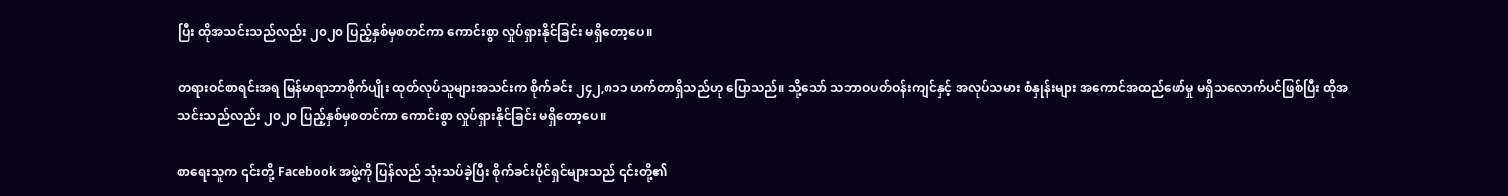ပြီး ထိုအသင်းသည်လည်း ၂၀၂၀ ပြည့်နှစ်မှစတင်ကာ ကောင်းစွာ လှုပ်ရှားနိုင်ခြင်း မရှိတော့ပေ။

တရားဝင်စာရင်းအရ မြန်မာရာဘာစိုက်ပျိုး ထုတ်လုပ်သူများအသင်းက စိုက်ခင်း ၂၄၂,၈၁၁ ဟက်တာရှိသည်ဟု ပြောသည်။ သို့သော် သဘာဝပတ်ဝန်းကျင်နှင့် အလုပ်သမား စံနှုန်းများ အကောင်အထည်ဖော်မှု မရှိသလောက်ပင်ဖြစ်ပြီး ထိုအသင်းသည်လည်း ၂၀၂၀ ပြည့်နှစ်မှစတင်ကာ ကောင်းစွာ လှုပ်ရှားနိုင်ခြင်း မရှိတော့ပေ။

စာရေးသူက ၎င်းတို့ Facebook အဖွဲ့ကို ပြန်လည် သုံးသပ်ခဲ့ပြီး စိုက်ခင်းပိုင်ရှင်များသည် ၎င်းတို့၏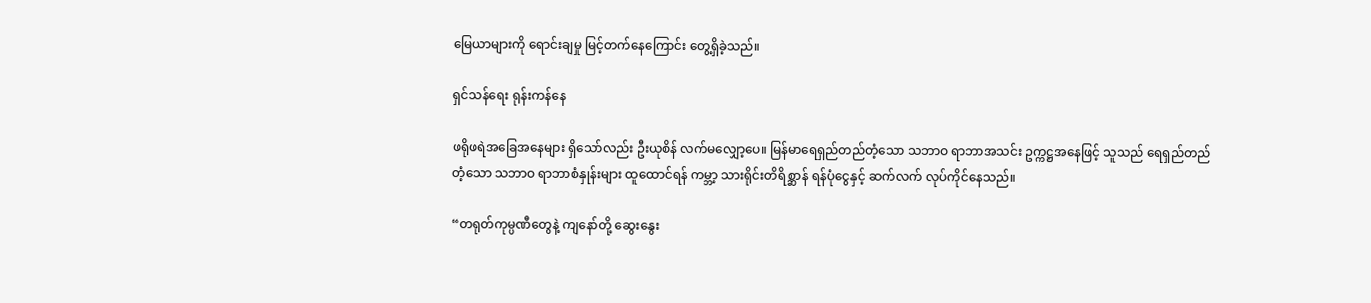မြေယာများကို ရောင်းချမှု မြင့်တက်နေကြောင်း တွေ့ရှိခဲ့သည်။

ရှင်သန်ရေး ရုန်းကန်နေ

ဖရိုဖရဲအခြေအနေများ ရှိသော်လည်း ဦးယုစိန် လက်မလျှော့ပေ။ မြန်မာရေရှည်တည်တံ့သော သဘာဝ ရာဘာအသင်း ဥက္ကဋ္ဌအနေဖြင့် သူသည် ရေရှည်တည်တံ့သော သဘာဝ ရာဘာစံနှုန်းများ ထူထောင်ရန် ကမ္ဘာ့ သားရိုင်းတိရိစ္ဆာန် ရန်ပုံငွေနှင့် ဆက်လက် လုပ်ကိုင်နေသည်။

“တရုတ်ကုမ္ပဏီတွေနဲ့ ကျနော်တို့ ဆွေးနွေး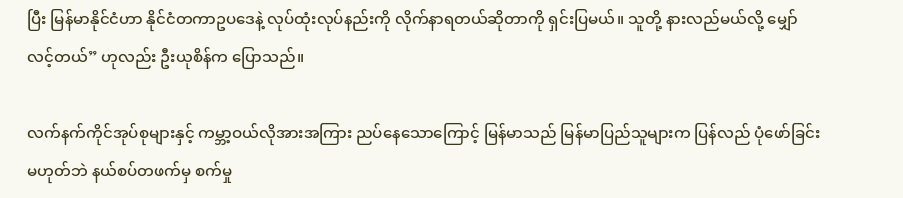ပြီး မြန်မာနိုင်ငံဟာ နိုင်ငံတကာဥပဒေနဲ့ လုပ်ထုံးလုပ်နည်းကို လိုက်နာရတယ်ဆိုတာကို ရှင်းပြမယ်။ သူတို့ နားလည်မယ်လို့ မျှော်လင့်တယ်” ဟုလည်း ဦးယုစိန်က ပြောသည်။

လက်နက်ကိုင်အုပ်စုများနှင့် ကမ္ဘာ့ဝယ်လိုအားအကြား ညပ်နေသောကြောင့် မြန်မာသည် မြန်မာပြည်သူများက ပြန်လည် ပုံဖော်ခြင်း မဟုတ်ဘဲ နယ်စပ်တဖက်မှ စက်မှု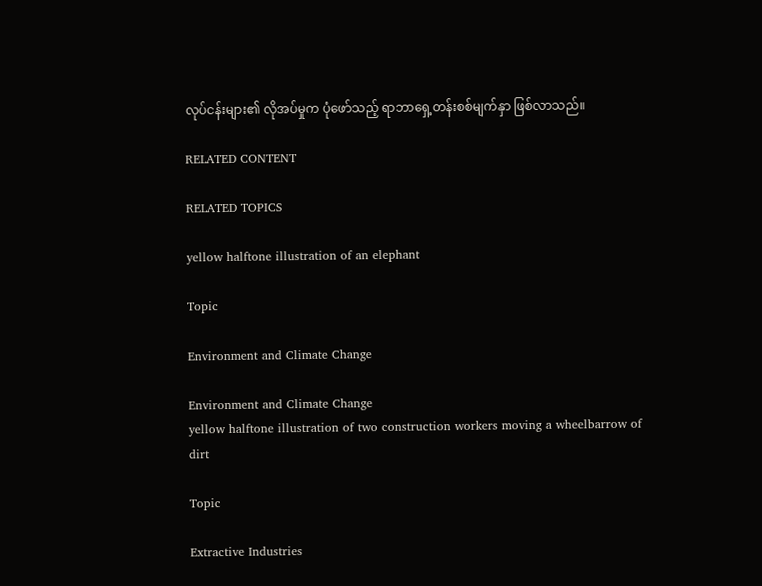လုပ်ငန်းများ၏ လိုအပ်မှုက ပုံဖော်သည့် ရာဘာရှေ့တန်းစစ်မျက်နှာ ဖြစ်လာသည်။

RELATED CONTENT

RELATED TOPICS

yellow halftone illustration of an elephant

Topic

Environment and Climate Change

Environment and Climate Change
yellow halftone illustration of two construction workers moving a wheelbarrow of dirt

Topic

Extractive Industries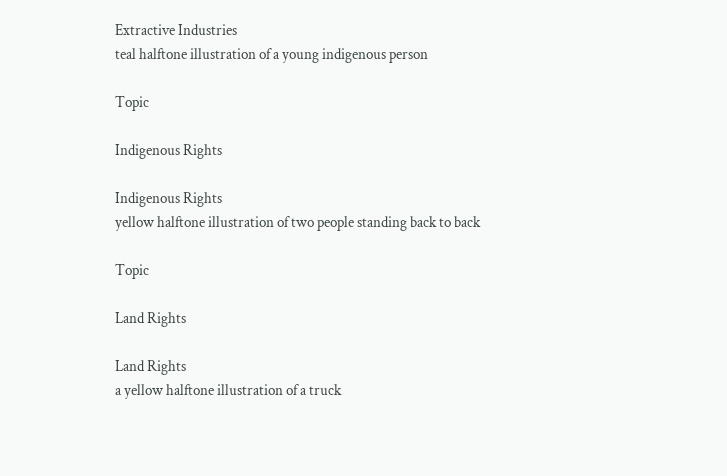Extractive Industries
teal halftone illustration of a young indigenous person

Topic

Indigenous Rights

Indigenous Rights
yellow halftone illustration of two people standing back to back

Topic

Land Rights

Land Rights
a yellow halftone illustration of a truck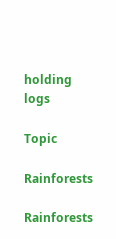holding logs

Topic

Rainforests

Rainforests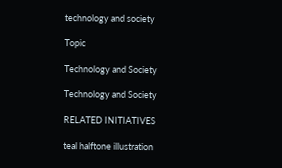technology and society

Topic

Technology and Society

Technology and Society

RELATED INITIATIVES

teal halftone illustration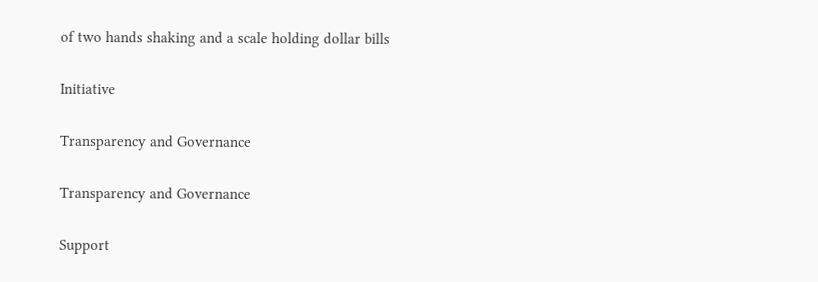of two hands shaking and a scale holding dollar bills

Initiative

Transparency and Governance

Transparency and Governance

Support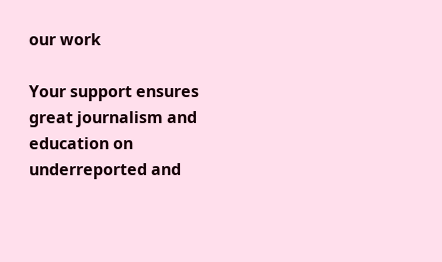our work

Your support ensures great journalism and education on underreported and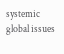systemic global issues